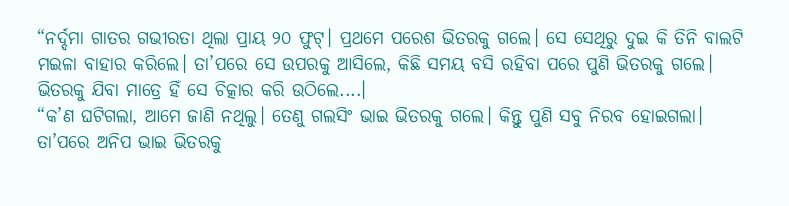“ନର୍ଦ୍ଦମା ଗାତର ଗଭୀରତା ଥିଲା ପ୍ରାୟ ୨୦ ଫୁଟ୍। ପ୍ରଥମେ ପରେଶ ଭିତରକୁ ଗଲେ। ସେ ସେଥିରୁ ଦୁଇ କି ତିନି ବାଲଟି ମଇଳା ବାହାର କରିଲେ। ତା’ପରେ ସେ ଉପରକୁ ଆସିଲେ, କିଛି ସମୟ ବସି ରହିବା ପରେ ପୁଣି ଭିତରକୁ ଗଲେ। ଭିତରକୁ ଯିବା ମାତ୍ରେ ହିଁ ସେ ଚିତ୍କାର କରି ଉଠିଲେ....।
“କ’ଣ ଘଟିଗଲା, ଆମେ ଜାଣି ନଥିଲୁ। ତେଣୁ ଗଲସିଂ ଭାଇ ଭିତରକୁ ଗଲେ। କିନ୍ତୁ ପୁଣି ସବୁ ନିରବ ହୋଇଗଲା। ତା’ପରେ ଅନିପ ଭାଇ ଭିତରକୁ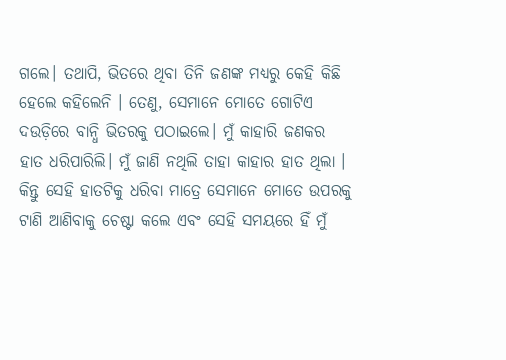ଗଲେ। ତଥାପି, ଭିତରେ ଥିବା ତିନି ଜଣଙ୍କ ମଧ୍ୟରୁ କେହି କିଛି ହେଲେ କହିଲେନି । ତେଣୁ, ସେମାନେ ମୋତେ ଗୋଟିଏ ଦଉଡ଼ିରେ ବାନ୍ଧି ଭିତରକୁ ପଠାଇଲେ। ମୁଁ କାହାରି ଜଣକର ହାତ ଧରିପାରିଲି। ମୁଁ ଜାଣି ନଥିଲି ତାହା କାହାର ହାତ ଥିଲା । କିନ୍ତୁ ସେହି ହାତଟିକୁ ଧରିବା ମାତ୍ରେ ସେମାନେ ମୋତେ ଉପରକୁ ଟାଣି ଆଣିବାକୁ ଚେଷ୍ଟା କଲେ ଏବଂ ସେହି ସମୟରେ ହିଁ ମୁଁ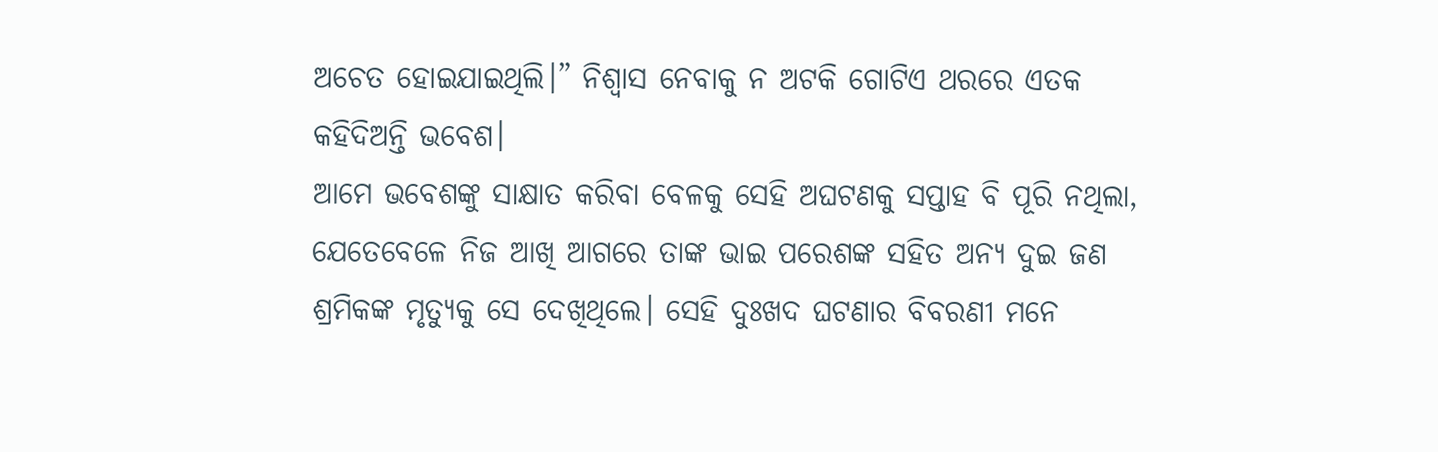ଅଚେତ ହୋଇଯାଇଥିଲି।” ନିଶ୍ୱାସ ନେବାକୁ ନ ଅଟକି ଗୋଟିଏ ଥରରେ ଏତକ କହିଦିଅନ୍ତି ଭବେଶ।
ଆମେ ଭବେଶଙ୍କୁ ସାକ୍ଷାତ କରିବା ବେଳକୁ ସେହି ଅଘଟଣକୁ ସପ୍ତାହ ବି ପୂରି ନଥିଲା, ଯେତେବେଳେ ନିଜ ଆଖି ଆଗରେ ତାଙ୍କ ଭାଇ ପରେଶଙ୍କ ସହିତ ଅନ୍ୟ ଦୁଇ ଜଣ ଶ୍ରମିକଙ୍କ ମୃତ୍ୟୁକୁ ସେ ଦେଖିଥିଲେ। ସେହି ଦୁଃଖଦ ଘଟଣାର ବିବରଣୀ ମନେ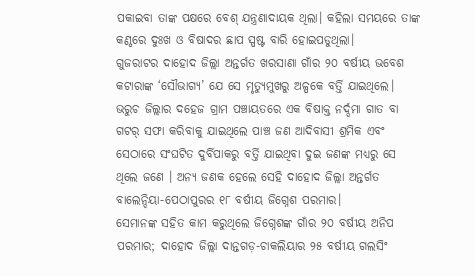ପକାଇବା ତାଙ୍କ ପକ୍ଷରେ ବେଶ୍ ଯନ୍ତ୍ରଣାଦାୟକ ଥିଲା। କହିଲା ସମୟରେ ତାଙ୍କ କଣ୍ଠରେ ଦୁଃଖ ଓ ବିଷାଦର ଛାପ ସ୍ପଷ୍ଟ ବାରି ହୋଇପଡୁଥିଲା।
ଗୁଜରାଟର ଦାହୋଦ ଜିଲ୍ଲା ଅନ୍ତର୍ଗତ ଖରସାଣା ଗାଁର ୨୦ ବର୍ଷୀୟ ଭବେଶ କଟାରାଙ୍କ ‘ସୌଭାଗ୍ୟ’ ଯେ ସେ ମୃତ୍ୟୁମୁଖରୁ ଅଳ୍ପକେ ବର୍ତ୍ତି ଯାଇଥିଲେ। ଭରୁଚ ଜିଲ୍ଲାର ଦହେଜ ଗ୍ରାମ ପଞ୍ଚାୟତରେ ଏକ ବିଷାକ୍ତ ନର୍ଦ୍ଦମା ଗାତ ବା ଗଟର୍ ସଫା କରିବାକୁ ଯାଇଥିଲେ ପାଞ୍ଚ ଜଣ ଆଦିବାସୀ ଶ୍ରମିକ ଏବଂ ସେଠାରେ ସଂଘଟିତ ଦୁର୍ବିପାକରୁ ବର୍ତ୍ତି ଯାଇଥିବା ଦୁଇ ଜଣଙ୍କ ମଧ୍ୟରୁ ସେ ଥିଲେ ଜଣେ । ଅନ୍ୟ ଜଣକ ହେଲେ ସେହି ଦାହୋଦ ଜିଲ୍ଲା ଅନ୍ତର୍ଗତ ବାଲେନ୍ଦିୟା-ପେଠାପୁରର ୧୮ ବର୍ଷୀୟ ଜିଗ୍ନେଶ ପରମାର।
ସେମାନଙ୍କ ସହିତ କାମ କରୁଥିଲେ ଜିଗ୍ନେଶଙ୍କ ଗାଁର ୨୦ ବର୍ଷୀୟ ଅନିପ ପରମାର; ଦାହୋଦ ଜିଲ୍ଲା ଦାନ୍ତଗଡ଼-ଚାକଲିୟାର ୨୫ ବର୍ଷୀୟ ଗଲସିଂ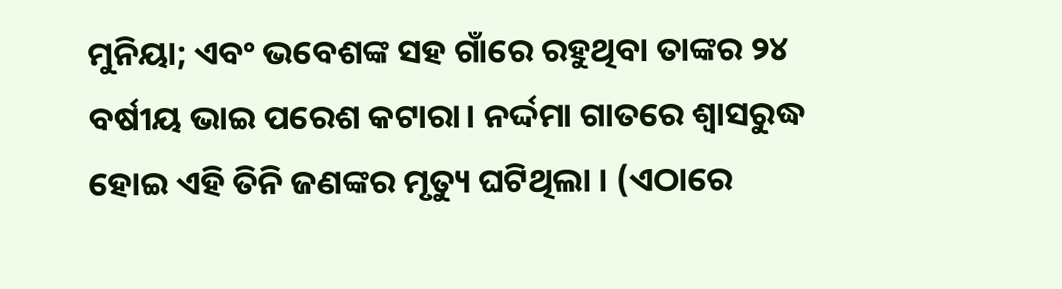ମୁନିୟା; ଏବଂ ଭବେଶଙ୍କ ସହ ଗାଁରେ ରହୁଥିବା ତାଙ୍କର ୨୪ ବର୍ଷୀୟ ଭାଇ ପରେଶ କଟାରା। ନର୍ଦ୍ଦମା ଗାତରେ ଶ୍ୱାସରୁଦ୍ଧ ହୋଇ ଏହି ତିନି ଜଣଙ୍କର ମୃତ୍ୟୁ ଘଟିଥିଲା । (ଏଠାରେ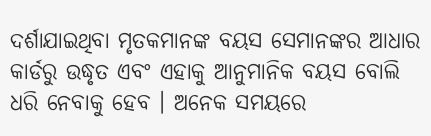ଦର୍ଶାଯାଇଥିବା ମୃତକମାନଙ୍କ ବୟସ ସେମାନଙ୍କର ଆଧାର କାର୍ଡରୁ ଉଦ୍ଧୃତ ଏବଂ ଏହାକୁ ଆନୁମାନିକ ବୟସ ବୋଲି ଧରି ନେବାକୁ ହେବ । ଅନେକ ସମୟରେ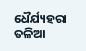ଧୈର୍ଯ୍ୟହରା ତଳିଆ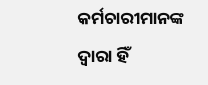କର୍ମଚାରୀମାନଙ୍କ ଦ୍ୱାରା ହିଁ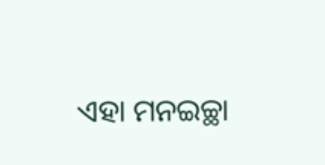ଏହା ମନଇଚ୍ଛା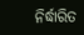ନିର୍ଦ୍ଧାରିତ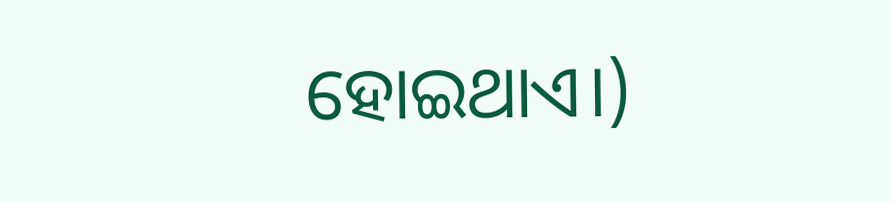ହୋଇଥାଏ।)